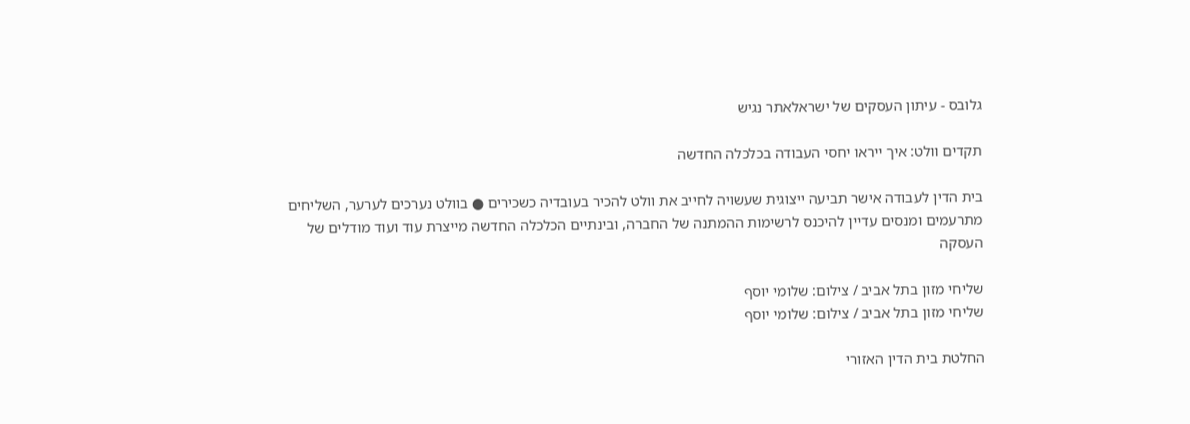גלובס - עיתון העסקים של ישראלאתר נגיש

תקדים וולט: איך ייראו יחסי העבודה בכלכלה החדשה

בית הדין לעבודה אישר תביעה ייצוגית שעשויה לחייב את וולט להכיר בעובדיה כשכירים ● בוולט נערכים לערער, השליחים מתרעמים ומנסים עדיין להיכנס לרשימות ההמתנה של החברה, ובינתיים הכלכלה החדשה מייצרת עוד ועוד מודלים של העסקה

שליחי מזון בתל אביב / צילום: שלומי יוסף
שליחי מזון בתל אביב / צילום: שלומי יוסף

החלטת בית הדין האזורי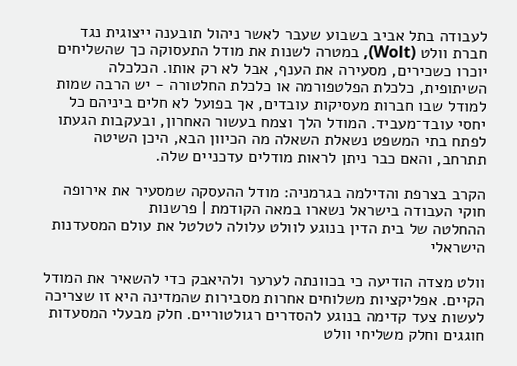לעבודה בתל אביב בשבוע שעבר לאשר ניהול תובענה ייצוגית נגד חברת וולט (Wolt), במטרה לשנות את מודל התעסוקה כך שהשליחים יוכרו כשכירים, מסעירה את הענף, אבל לא רק אותו. הכלכלה השיתופית, כלכלת הפלטפורמה או כלכלת החלטורה - יש הרבה שמות למודל שבו חברות מעסיקות עובדים, אך בפועל לא חלים ביניהם כל יחסי עובד־מעביד. המודל הלך וצמח בעשור האחרון, ובעקבות הגעתו לפתח בתי המשפט נשאלת השאלה מה הכיוון הבא, היכן השיטה תתרחב, והאם כבר ניתן לראות מודלים עדכניים שלה.

הקרב בצרפת והדילמה בגרמניה: מודל ההעסקה שמסעיר את אירופה
חוקי העבודה בישראל נשארו במאה הקודמת | פרשנות
ההחלטה של בית הדין בנוגע לוולט עלולה לטלטל את עולם המסעדנות הישראלי

וולט מצדה הודיעה כי בכוונתה לערער ולהיאבק כדי להשאיר את המודל הקיים. אפליקציות משלוחים אחרות מסבירות שהמדינה היא זו שצריכה לעשות צעד קדימה בנוגע להסדרים רגולטוריים. חלק מבעלי המסעדות חוגגים וחלק משליחי וולט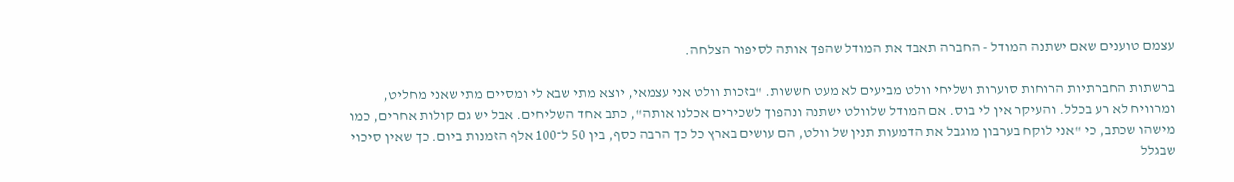עצמם טוענים שאם ישתנה המודל - החברה תאבד את המודל שהפך אותה לסיפור הצלחה.

ברשתות החברתיות הרוחות סוערות ושליחי וולט מביעים לא מעט חששות. "בזכות וולט אני עצמאי, יוצא מתי שבא לי ומסיים מתי שאני מחליט, ומרוויח לא רע בכלל. והעיקר אין לי בוס. אם המודל שלוולט ישתנה ונהפוך לשכירים אכלנו אותה", כתב אחד השליחים. אבל יש גם קולות אחרים, כמו מישהו שכתב, כי "אני לוקח בערבון מוגבל את הדמעות תנין של וולט, הם עושים בארץ כל כך הרבה כסף, בין 50 ל־100 אלף הזמנות ביום. כך שאין סיכוי שבגלל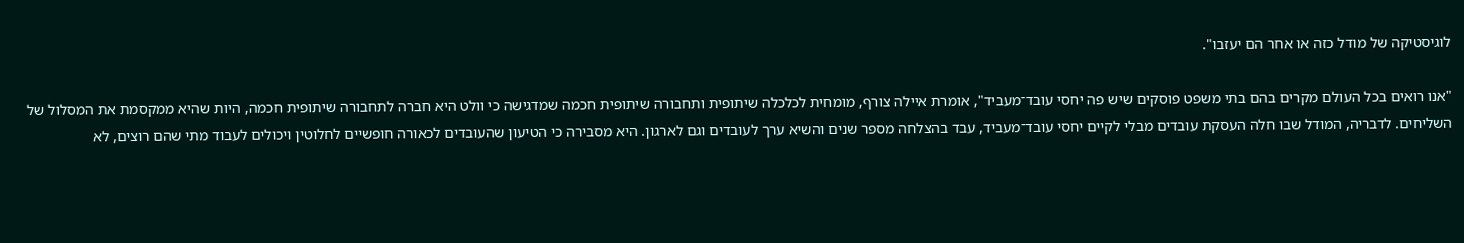לוגיסטיקה של מודל כזה או אחר הם יעזבו".

"אנו רואים בכל העולם מקרים בהם בתי משפט פוסקים שיש פה יחסי עובד־מעביד", אומרת איילה צורף, מומחית לכלכלה שיתופית ותחבורה שיתופית חכמה שמדגישה כי וולט היא חברה לתחבורה שיתופית חכמה, היות שהיא ממקסמת את המסלול של השליחים. לדבריה, המודל שבו חלה העסקת עובדים מבלי לקיים יחסי עובד־מעביד, עבד בהצלחה מספר שנים והשיא ערך לעובדים וגם לארגון. היא מסבירה כי הטיעון שהעובדים לכאורה חופשיים לחלוטין ויכולים לעבוד מתי שהם רוצים, לא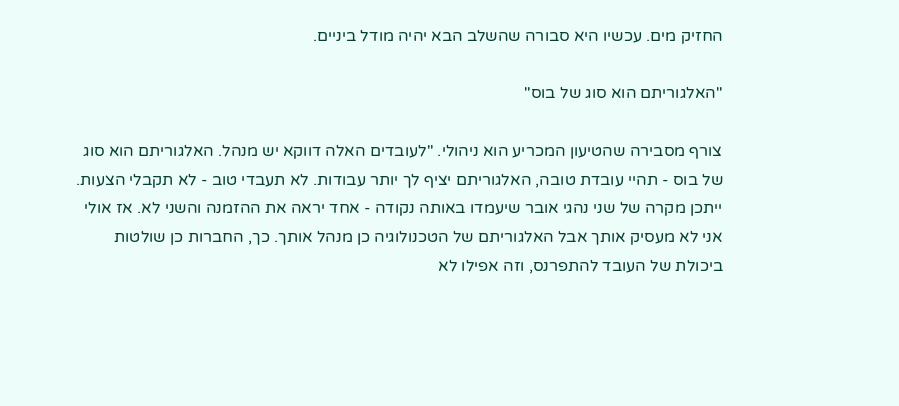החזיק מים. עכשיו היא סבורה שהשלב הבא יהיה מודל ביניים.

"האלגוריתם הוא סוג של בוס"

צורף מסבירה שהטיעון המכריע הוא ניהולי. "לעובדים האלה דווקא יש מנהל. האלגוריתם הוא סוג של בוס - תהיי עובדת טובה, האלגוריתם יציף לך יותר עבודות. לא תעבדי טוב - לא תקבלי הצעות. ייתכן מקרה של שני נהגי אובר שיעמדו באותה נקודה - אחד יראה את ההזמנה והשני לא. אז אולי אני לא מעסיק אותך אבל האלגוריתם של הטכנולוגיה כן מנהל אותך. כך, החברות כן שולטות ביכולת של העובד להתפרנס, וזה אפילו לא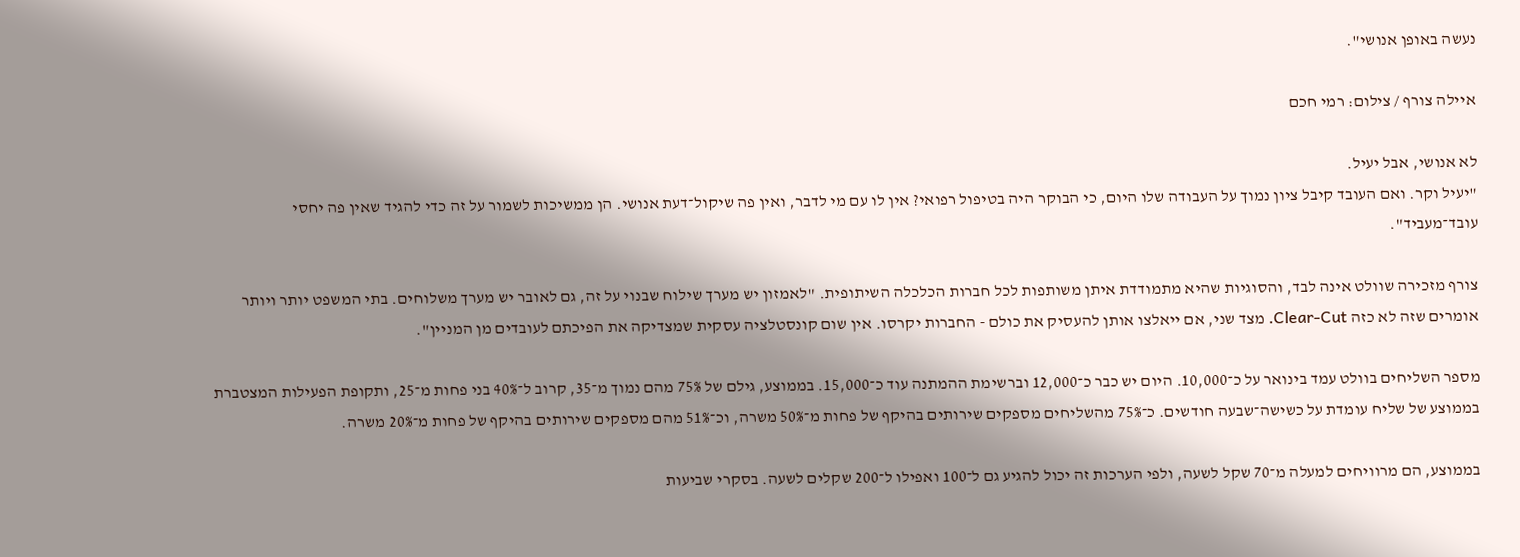נעשה באופן אנושי".

איילה צורף / צילום: רמי חכם

לא אנושי, אבל יעיל.
"יעיל וקר. ואם העובד קיבל ציון נמוך על העבודה שלו היום, כי הבוקר היה בטיפול רפואי? אין לו עם מי לדבר, ואין פה שיקול־דעת אנושי. הן ממשיכות לשמור על זה כדי להגיד שאין פה יחסי עובד־מעביד".

צורף מזכירה שוולט אינה לבד, והסוגיות שהיא מתמודדת איתן משותפות לכל חברות הכלכלה השיתופית. "לאמזון יש מערך שילוח שבנוי על זה, גם לאובר יש מערך משלוחים. בתי המשפט יותר ויותר אומרים שזה לא כזה Clear-Cut. מצד שני, אם ייאלצו אותן להעסיק את כולם - החברות יקרסו. אין שום קונסטלציה עסקית שמצדיקה את הפיכתם לעובדים מן המניין".

מספר השליחים בוולט עמד בינואר על כ־10,000. היום יש כבר כ־12,000 וברשימת ההמתנה עוד כ־15,000. בממוצע, גילם של 75% מהם נמוך מ־35, קרוב ל־40% בני פחות מ־25, ותקופת הפעילות המצטברת בממוצע של שליח עומדת על כשישה־שבעה חודשים. כ־75% מהשליחים מספקים שירותים בהיקף של פחות מ־50% משרה, וכ־51% מהם מספקים שירותים בהיקף של פחות מ־20% משרה.

בממוצע, הם מרוויחים למעלה מ־70 שקל לשעה, ולפי הערכות זה יכול להגיע גם ל־100 ואפילו ל־200 שקלים לשעה. בסקרי שביעות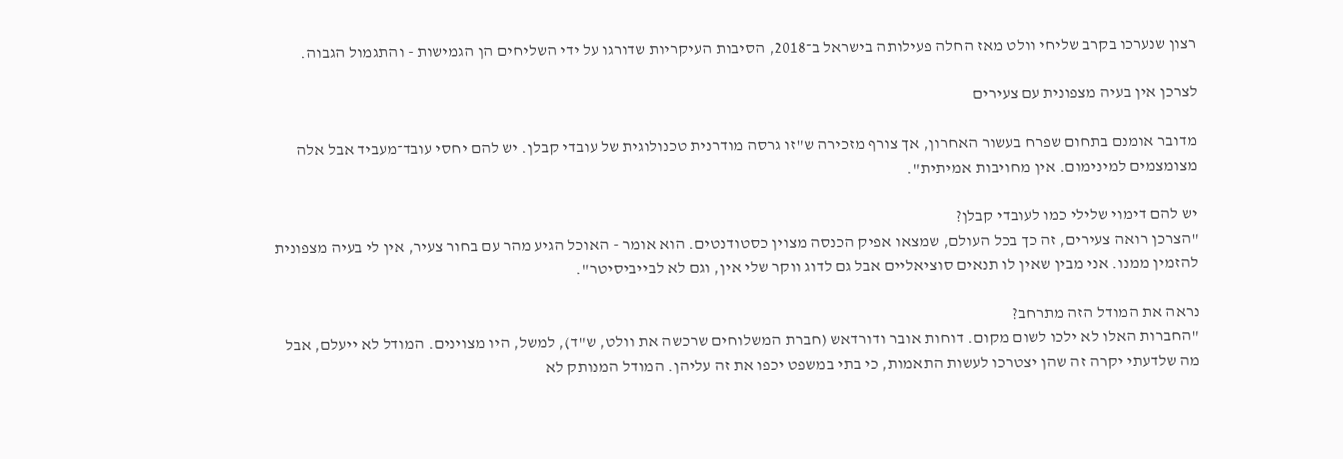רצון שנערכו בקרב שליחי וולט מאז החלה פעילותה בישראל ב־2018, הסיבות העיקריות שדורגו על ידי השליחים הן הגמישות - והתגמול הגבוה.

לצרכן אין בעיה מצפונית עם צעירים

מדובר אומנם בתחום שפרח בעשור האחרון, אך צורף מזכירה ש"זו גרסה מודרנית טכנולוגית של עובדי קבלן. יש להם יחסי עובד־מעביד אבל אלה מצומצמים למינימום. אין מחויבות אמיתית".

יש להם דימוי שלילי כמו לעובדי קבלן?
"הצרכן רואה צעירים, זה כך בכל העולם, שמצאו אפיק הכנסה מצוין כסטודנטים. הוא אומר - האוכל הגיע מהר עם בחור צעיר, אין לי בעיה מצפונית להזמין ממנו. אני מבין שאין לו תנאים סוציאליים אבל גם לדוג ווקר שלי אין, וגם לא לבייביסיטר".

נראה את המודל הזה מתרחב?
"החברות האלו לא ילכו לשום מקום. דוחות אובר ודורדאש (חברת המשלוחים שרכשה את וולט, ש"ד), למשל, היו מצוינים. המודל לא ייעלם, אבל מה שלדעתי יקרה זה שהן יצטרכו לעשות התאמות, כי בתי במשפט יכפו את זה עליהן. המודל המנותק לא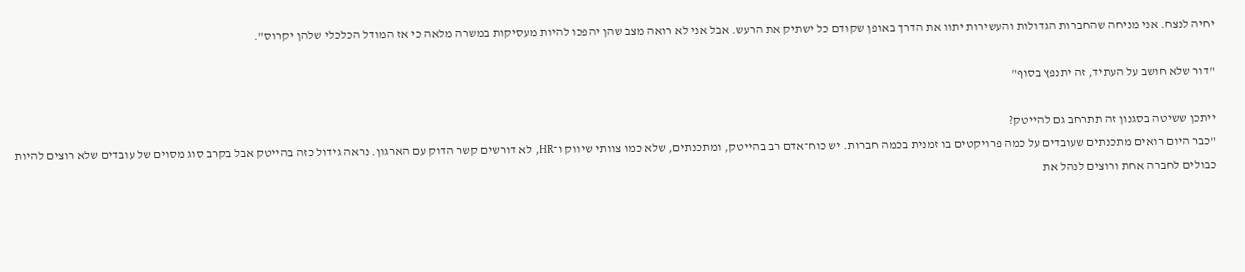יחיה לנצח. אני מניחה שהחברות הגדולות והעשירות יתוו את הדרך באופן שקודם כל ישתיק את הרעש. אבל אני לא רואה מצב שהן יהפכו להיות מעסיקות במשרה מלאה כי אז המודל הכלכלי שלהן יקרוס".

"דור שלא חושב על העתיד, זה יתנפץ בסוף"

ייתכן ששיטה בסגנון זה תתרחב גם להייטק?
"כבר היום רואים מתכנתים שעובדים על כמה פרויקטים בו זמנית בכמה חברות. יש כוח־אדם רב בהייטק, ומתכנתים, שלא כמו צוותי שיווק ו־HR, לא דורשים קשר הדוק עם הארגון. נראה גידול כזה בהייטק אבל בקרב סוג מסוים של עובדים שלא רוצים להיות כבולים לחברה אחת ורוצים לנהל את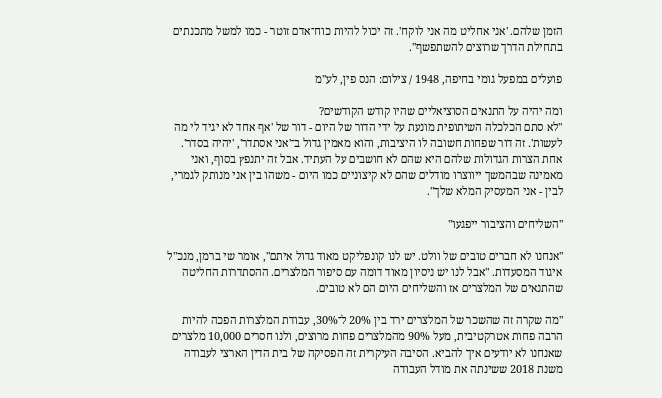הזמן שלהם. 'אני אחליט מה אני לוקח'. זה יכול להיות כוח־אדם זוטר - כמו למשל מתכנתים בתחילת הדרך שרוצים להשתפשף".

פועלים במפעל גומי בחיפה, 1948 / צילום: הנס פין, לע''מ

ומה יהיה על התנאים הסוציאליים שהיו קודש הקודשים?
"לא סתם הכלכלה השיתופית מונעת על ידי הדור של היום - דור של 'אף אחד לא יגיד לי מה לעשות'. זה דור שפחות חשובה לו היציבות, והוא מאמין גדול ב־'אני אסתדר', 'יהיה בסדר'. אחת הצרות הגדולות שלהם היא שהם לא חושבים על העתיד. אבל זה יתנפץ בסוף, ואני מאמינה שבהמשך ייווצרו מודלים שהם לא קיצוניים כמו היום - משהו בין אני מנותק לגמרי, לבין - אני המעסיק המלא שלך".

"השליחים והציבור ייפגעו"

"אנחנו לא חברים טובים של וולט. יש לנו קונפליקט מאוד גדול איתם", אומר שי ברמן, מנכ"ל איגוד המסעדות. "אבל לנו יש ניסיון מאוד דומה עם סיפור המלצרים. ההסתדרות החליטה שהתנאים של המלצרים אז והשליחים היום הם לא טובים.

"מה שקרה זה שהשכר של המלצרים ירד בין 20% ל־30%, עבודת המלצרות הפכה להיות הרבה פחות אטרקטיבית, מעל 90% מהמלצרים פחות מרוצים, ולנו חסרים 10,000 מלצרים שאנחנו לא יודעים איך להביא. הסיבה העיקרית זה הפסיקה של בית הדין הארצי לעבודה משנת 2018 ששינתה את מודל העבודה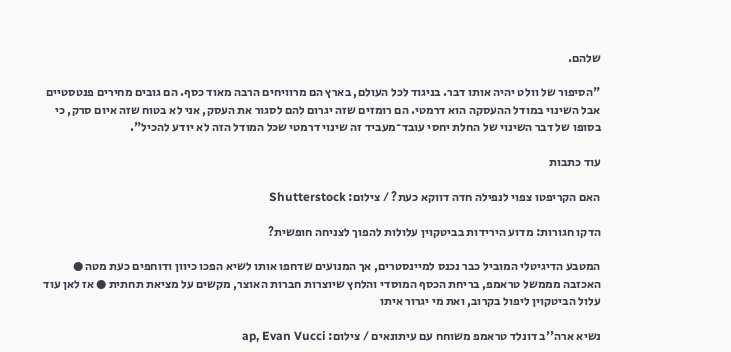שלהם.

"הסיפור של וולט יהיה אותו דבר. בניגוד לכל העולם, בארץ הם מרוויחים הרבה מאוד כסף. הם גובים מחירים פנטסטיים אבל השינוי במודל ההעסקה הוא דרמטי. הם רומזים שזה יגרום להם לסגור את העסק, אני לא בטוח שזה איום סרק, כי בסופו של דבר השינוי של החלת יחסי עובד־מעביד זה שינוי דרמטי שכל המודל הזה לא יודע להכיל".

עוד כתבות

האם הקריפטו צפוי לנפילה חדה דווקא כעת? / צילום: Shutterstock

הדקו חגורות: מדוע הירידות בביטקוין עלולות להפוך לצניחה חופשית?

המטבע הדיגיטלי המוביל כבר נכנס למיינסטרים, אך המנועים שדחפו אותו לשיא הפכו כיוון ודוחפים כעת מטה ● האכזבה מממשל טראמפ, בריחת הכסף המוסדי והלחץ שיוצרות חברות האוצר, מקשים על מציאת תחתית ● אז לאן עוד עלול הביטקוין ליפול בקרוב, ואת מי יגרור איתו

נשיא ארה''ב דונלד טראמפ משוחח עם עיתונאים / צילום: ap, Evan Vucci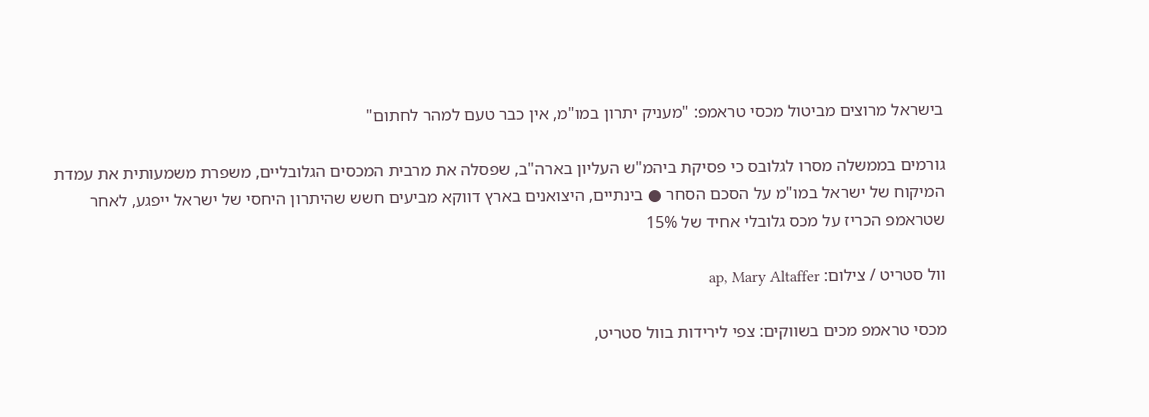בישראל מרוצים מביטול מכסי טראמפ: "מעניק יתרון במו"מ, אין כבר טעם למהר לחתום"

גורמים בממשלה מסרו לגלובס כי פסיקת ביהמ"ש העליון בארה"ב, שפסלה את מרבית המכסים הגלובליים, משפרת משמעותית את עמדת המיקוח של ישראל במו"מ על הסכם הסחר ● בינתיים, היצואנים בארץ דווקא מביעים חשש שהיתרון היחסי של ישראל ייפגע, לאחר שטראמפ הכריז על מכס גלובלי אחיד של 15%

וול סטריט / צילום: ap, Mary Altaffer

מכסי טראמפ מכים בשווקים: צפי לירידות בוול סטריט,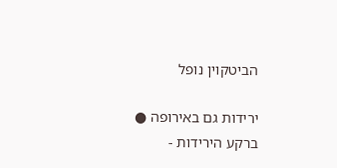הביטקוין נופל

ירידות גם באירופה ● ברקע הירידות -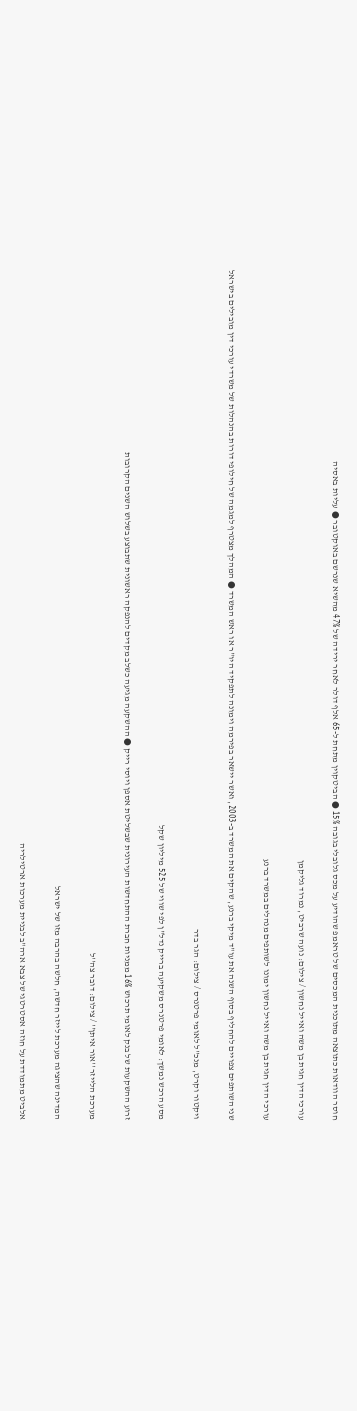חוסר הוודאות כתוצאה מתוכנית המכסים של טראמפ שהודיע על מכס גלובלי בגובה 15% ● הביטקוין מתחת ל-65 אלף דולר לאחר ירידה של 47% מהשיא שנרשם באוקטובר ● עליות באסיה

עורכי הדין חגית בן משה ואייל נחשון / צילום: נועה שרביט, נמרוד גליקמן

עורכי הדין חגית בן משה ואייל נחשון ימונו לשותפים מנהלים במשרד ברנע

שני השותפים צפויים להחליף בסוף השנה את עו"ד מיקי ברנע, שהקים את המשרד ב-2003, ואשר יישאר בפירמה וימונה לתפקיד היו"ר או ראש המשרד ● המהלך מצטרף למגמה של חילופי דורות בהנהלות של משרדי עורכי דין מובילים בישראל

ויקטור וקרט, מנכ''ל לאומי פרטנרס / צילום: הגר בדר

מסע הרכש נמשך: לאומי פרטנרס משקיעה ברייק נדל"ן לפי שווי של 525 מיליון שקל

זרוע ההשקעות של בנק לאומי תרכוש 16% ממניות חברת ההתחדשות העירונית שבשליטת אספן ויוסי רייק ● ההשקעה מגיעה כשלב מקדים להנפקה ראשונית שתבוצע בשלוש השנים הקרובות

מערכת הלייזר ''אור איתן'' / צילום: דובר צה''ל

המדינה שהציגה מערכת לייזר חדשה, חלשה בהרבה מזו של ישראל

אלביט מתמודדת על חוזה אסטרטגי של צבא ארה"ב לבניית מערכות ארטילריה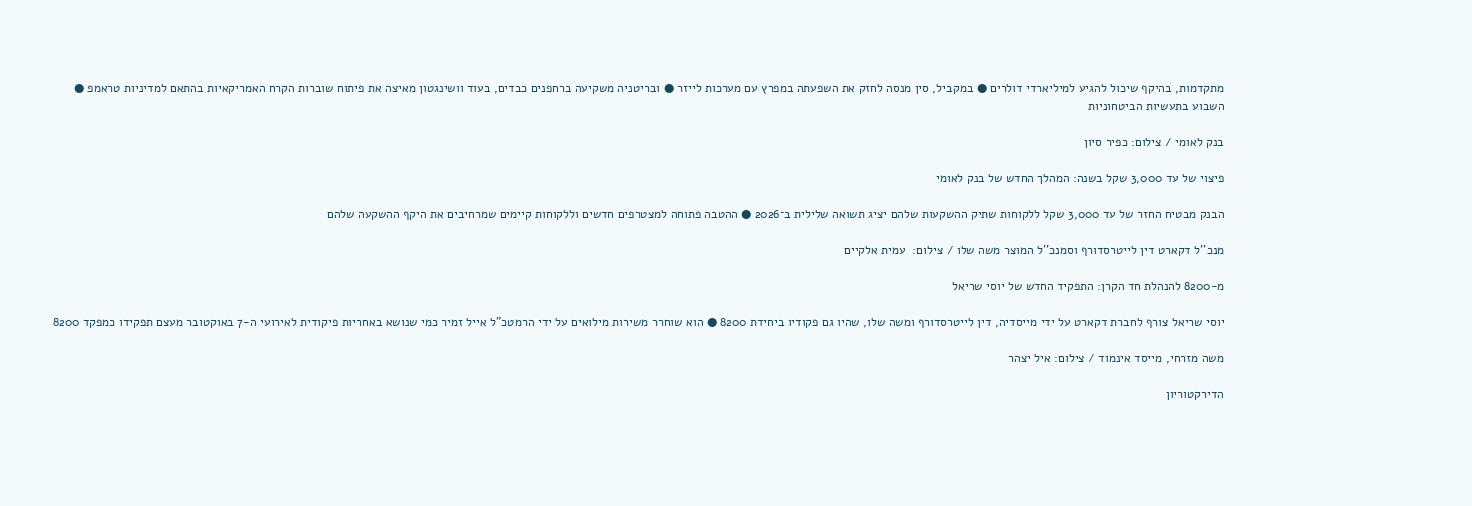מתקדמות, בהיקף שיכול להגיע למיליארדי דולרים ● במקביל, סין מנסה לחזק את השפעתה במפרץ עם מערכות לייזר ● ובריטניה משקיעה ברחפנים כבדים, בעוד וושינגטון מאיצה את פיתוח שוברות הקרח האמריקאיות בהתאם למדיניות טראמפ ● השבוע בתעשיות הביטחוניות

בנק לאומי / צילום: כפיר סיון

פיצוי של עד 3,000 שקל בשנה: המהלך החדש של בנק לאומי

הבנק מבטיח החזר של עד 3,000 שקל ללקוחות שתיק ההשקעות שלהם יציג תשואה שלילית ב־2026 ● ההטבה פתוחה למצטרפים חדשים וללקוחות קיימים שמרחיבים את היקף ההשקעה שלהם

מנכ''ל דקארט דין לייטרסדורף וסמנכ''ל המוצר משה שלו / צילום:  עמית אלקיים

מ-8200 להנהלת חד הקרן: התפקיד החדש של יוסי שריאל

יוסי שריאל צורף לחברת דקארט על ידי מייסדיה, דין לייטרסדורף ומשה שלו, שהיו גם פקודיו ביחידת 8200 ● הוא שוחרר משירות מילואים על ידי הרמטכ"ל אייל זמיר כמי שנושא באחריות פיקודית לאירועי ה-7 באוקטובר מעצם תפקידו כמפקד 8200

משה מזרחי, מייסד אינמוד / צילום: איל יצהר

הדירקטוריון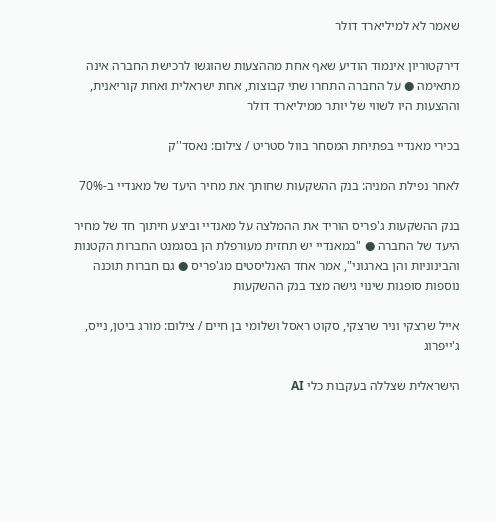שאמר לא למיליארד דולר

דירקטוריון אינמוד הודיע שאף אחת מההצעות שהוגשו לרכישת החברה אינה מתאימה ● על החברה התחרו שתי קבוצות, אחת ישראלית ואחת קוריאנית, וההצעות היו לשווי של יותר ממיליארד דולר

בכירי מאנדיי בפתיחת המסחר בוול סטריט / צילום: נאסד''ק

לאחר נפילת המניה: בנק ההשקעות שחותך את מחיר היעד של מאנדיי ב-70%

בנק ההשקעות ג'פריס הוריד את ההמלצה על מאנדיי וביצע חיתוך חד של מחיר היעד של החברה ● "במאנדיי יש תחזית מעורפלת הן בסגמנט החברות הקטנות והבינוניות והן בארגוני", אמר אחד האנליסטים מג'פריס ● גם חברות תוכנה נוספות סופגות שינוי גישה מצד בנק ההשקעות

אייל שרצקי וניר שרצקי, סקוט ראסל ושלומי בן חיים / צילום: מורג ביטן, נייס, ג'ייפרוג

הישראלית שצללה בעקבות כלי AI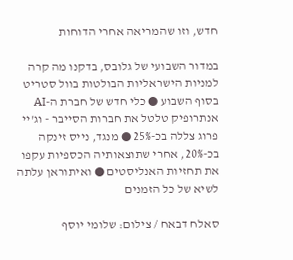חדש, וזו שהמריאה אחרי הדוחות

במדור השבועי של גלובס, בדקנו מה קרה למניות הישראליות הבולטות בוול סטריט בסוף השבוע ● כלי חדש של חברת ה-AI אנתרופיק טלטל את חברות הסייבר - וג'יי פרוג צללה בכ-25% ● מנגד, נייס זינקה בכ-20%, אחרי שתוצאותיה הכספיות עקפו את תחזיות האנליסטים ● ואיתוראן עלתה לשיא של כל הזמנים

סאלח דבאח / צילום: שלומי יוסף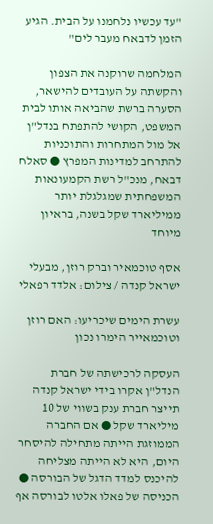"עד עכשיו נלחמנו על הבית. הגיע הזמן לדבאח מעבר לים"

המלחמה שרוקנה את הצפון והקשתה על העובדים להישאר, הסערה ברשת שהביאה אותו לבית המשפט, הקושי להתפתח בנדל"ן אל מול המתחרות והתוכניות להתרחב למדינות המפרץ ● סאלח דבאח, מנכ"ל רשת הקמעונאות המשפחתית שמגלגלת יותר ממיליארד שקל בשנה, בראיון מיוחד

אסף טוכמאיר וברק רוזן, מבעלי ישראל קנדה / צילום: אלדד רפאלי

עשרת הימים שיכריעו: האם רוזן וטוכמאייר הימרו נכון

העסקה לרכישתה של חברת הנדל"ן אקרו בידי ישראל קנדה תייצר חברת ענק בשווי של 10 מיליארד שקל ● אם החברה הממוזגת הייתה מתחילה להיסחר היום, היא לא הייתה מצליחה להיכנס למדד הדגל של הבורסה ● הכניסה של פאלו אלטו לבורסה אף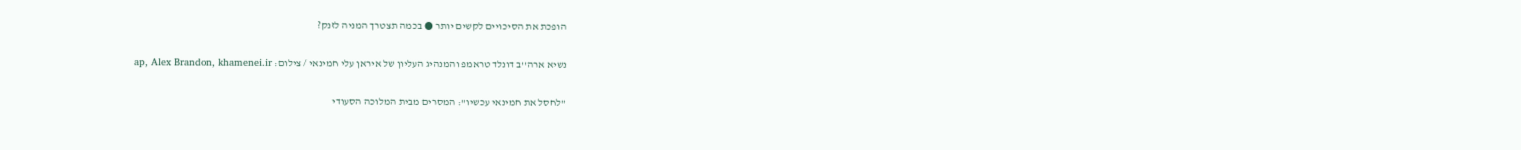הופכת את הסיכויים לקשים יותר ● בכמה תצטרך המניה לזנק?

נשיא ארה''ב דונלד טראמפ והמנהיג העליון של איראן עלי חמינאי / צילום: ap, Alex Brandon, khamenei.ir

"לחסל את חמינאי עכשיו": המסרים מבית המלוכה הסעודי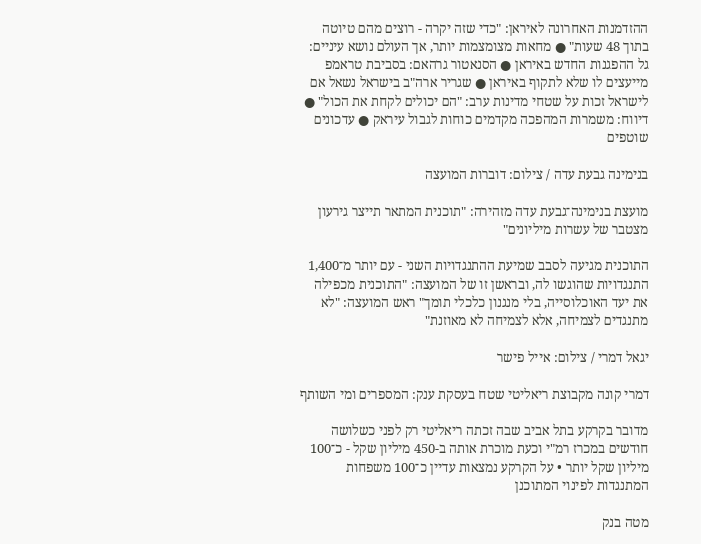ההזדמנות האחרונה לאיראן: "כדי שזה יקרה - רוצים מהם טיוטה בתוך 48 שעות" ● מחאות מצומצמות יותר, אך העולם נושא עיניים: גל ההפגנות החדש באיראן ● הסנאטור גרהאם: בסביבת טראמפ מייעצים לו שלא לתקוף באיראן ● שגריר ארה"ב בישראל נשאל אם לישראל זכות על שטחי מדינות ערב: "הם יכולים לקחת את הכול" ● דיווח: משמרות המהפכה מקדמים כוחות לגבול עיראק ● עדכונים שוטפים

בנימינה גבעת עדה / צילום: דוברות המועצה

מועצת בנימינה־גבעת עדה מזהירה: "תוכנית המתאר תייצר גירעון מצטבר של עשרות מיליונים"

התוכנית מגיעה לסבב שמיעת ההתנגדויות השני - עם יותר מ־1,400 התנגדויות שהוגשו לה, ובראשן זו של המועצה: "התוכנית מכפילה את יעד האוכלוסייה, בלי מנגנון כלכלי תומך" ראש המועצה: "לא מתנגדים לצמיחה, אלא לצמיחה לא מאוזנת"

יגאל דמרי / צילום: אייל פישר

דמרי קונה מקבוצת ריאליטי שטח בעסקת ענק: המספרים ומי השותף

מדובר בקרקע בתל אביב שבה זכתה ריאליטי רק לפני כשלושה חודשים במכרז רמ"י וכעת מוכרת אותה ב-450 מיליון שקל - כ־100 מיליון שקל יותר • על הקרקע נמצאות עדיין כ־100 משפחות המתנגדות לפינוי המתוכנן

מטה בנק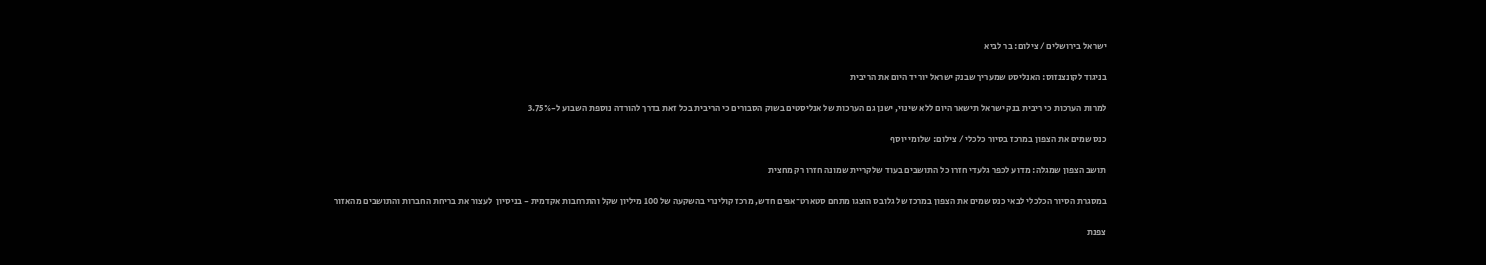ישראל בירושלים / צילום: בר לביא

בניגוד לקונצנזוס: האנליסט שמעריך שבנק ישראל יוריד היום את הריבית

למרות הערכות כי ריבית בנק ישראל תישאר היום ללא שינוי, ישנן גם הערכות של אנליסטים בשוק הסבורים כי הריבית בכל זאת בדרך להורדה נוספת השבוע ל-3.75%

כנס שמים את הצפון במרכז בסיור כלכלי / צילום: שלומי יוסף

תושב הצפון שמגלה: מדוע לכפר גלעדי חזרו כל התושבים בעוד שלקריית שמונה חזרו רק מחצית

במסגרת הסיור הכלכלי לבאי כנס שמים את הצפון במרכז של גלובס הוצגו מתחם סטארט־אפים חדש, מרכז קולינרי בהשקעה של 100 מיליון שקל והתרחבות אקדמית - בניסיון  לעצור את בריחת החברות והתושבים מהאזור

צפנת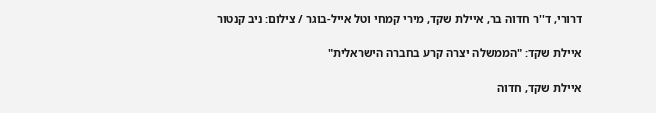דרורי, ד''ר חדוה בר, איילת שקד, מירי קמחי וטל אייל-בוגר / צילום: ניב קנטור

איילת שקד: "הממשלה יצרה קרע בחברה הישראלית"

איילת שקד, חדוה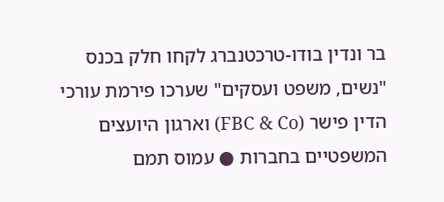בר ונדין בודו-טרכטנברג לקחו חלק בכנס "נשים, משפט ועסקים" שערכו פירמת עורכי הדין פישר (FBC & Co) וארגון היועצים המשפטיים בחברות ● עמוס תמם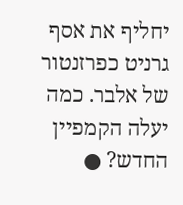יחליף את אסף גרניט כפרזנטור של אלבר. כמה יעלה הקמפיין החדש? ●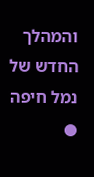והמהלך החדש של נמל חיפה ●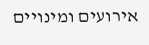אירועים ומינויים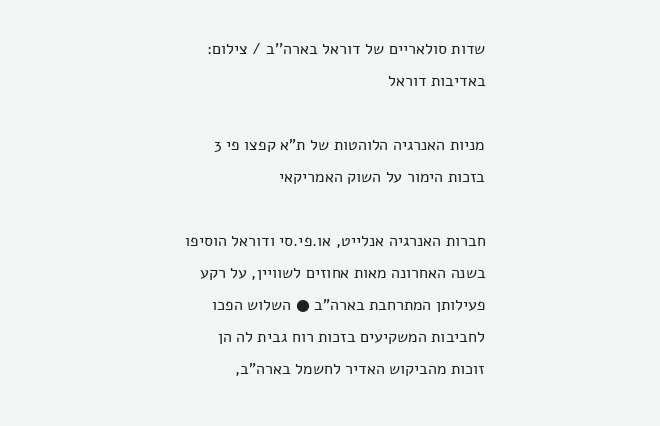שדות סולאריים של דוראל בארה''ב / צילום: באדיבות דוראל

מניות האנרגיה הלוהטות של ת"א קפצו פי 3 בזכות הימור על השוק האמריקאי

חברות האנרגיה אנלייט, או.פי.סי ודוראל הוסיפו בשנה האחרונה מאות אחוזים לשוויין, על רקע פעילותן המתרחבת בארה"ב ● השלוש הפכו לחביבות המשקיעים בזכות רוח גבית לה הן זוכות מהביקוש האדיר לחשמל בארה"ב,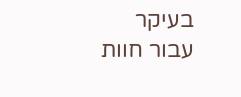בעיקר עבור חוות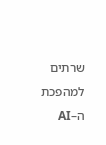שרתים למהפכת ה–AI